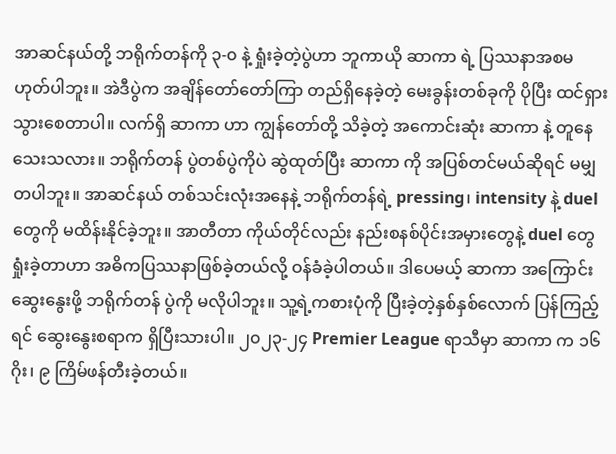အာဆင်နယ်တို့ ဘရိုက်တန်ကို ၃-၀ နဲ့ ရှုံးခဲ့တဲ့ပွဲဟာ ဘူကာယို ဆာကာ ရဲ့ ပြဿနာအစမဟုတ်ပါဘူး။ အဲဒီပွဲက အချိန်တော်တော်ကြာ တည်ရှိနေခဲ့တဲ့ မေးခွန်းတစ်ခုကို ပိုပြီး ထင်ရှားသွားစေတာပါ။ လက်ရှိ ဆာကာ ဟာ ကျွန်တော်တို့ သိခဲ့တဲ့ အကောင်းဆုံး ဆာကာ နဲ့ တူနေသေးသလား။ ဘရိုက်တန် ပွဲတစ်ပွဲကိုပဲ ဆွဲထုတ်ပြီး ဆာကာ ကို အပြစ်တင်မယ်ဆိုရင် မမျှတပါဘူး။ အာဆင်နယ် တစ်သင်းလုံးအနေနဲ့ ဘရိုက်တန်ရဲ့ pressing၊ intensity နဲ့ duel တွေကို မထိန်းနိုင်ခဲ့ဘူး။ အာတီတာ ကိုယ်တိုင်လည်း နည်းစနစ်ပိုင်းအမှားတွေနဲ့ duel တွေရှုံးခဲ့တာဟာ အဓိကပြဿနာဖြစ်ခဲ့တယ်လို့ ဝန်ခံခဲ့ပါတယ်။ ဒါပေမယ့် ဆာကာ အကြောင်းဆွေးနွေးဖို့ ဘရိုက်တန် ပွဲကို မလိုပါဘူး။ သူ့ရဲ့ကစားပုံကို ပြီးခဲ့တဲ့နှစ်နှစ်လောက် ပြန်ကြည့်ရင် ဆွေးနွေးစရာက ရှိပြီးသားပါ။ ၂၀၂၃-၂၄ Premier League ရာသီမှာ ဆာကာ က ၁၆ ဂိုး၊ ၉ ကြိမ်ဖန်တီးခဲ့တယ်။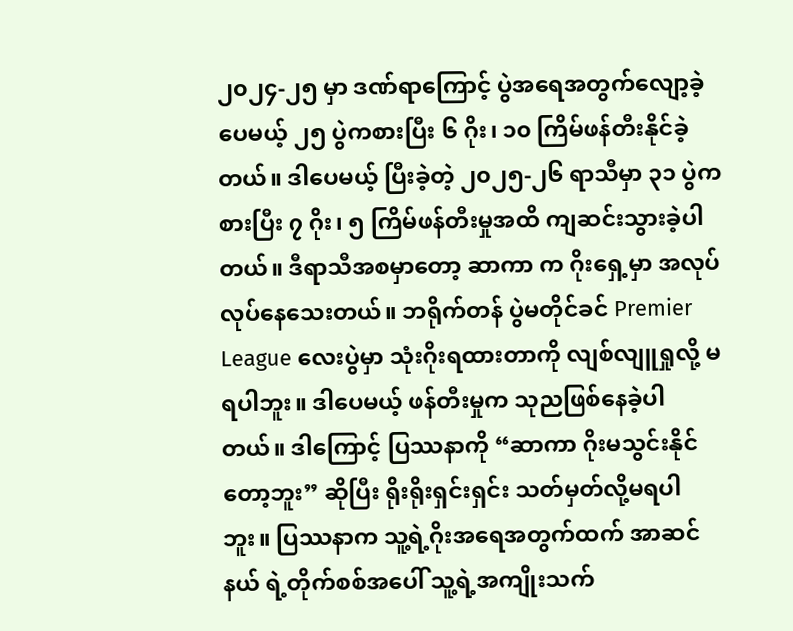၂၀၂၄-၂၅ မှာ ဒဏ်ရာကြောင့် ပွဲအရေအတွက်လျော့ခဲ့ပေမယ့် ၂၅ ပွဲကစားပြီး ၆ ဂိုး၊ ၁၀ ကြိမ်ဖန်တီးနိုင်ခဲ့တယ်။ ဒါပေမယ့် ပြီးခဲ့တဲ့ ၂၀၂၅-၂၆ ရာသီမှာ ၃၁ ပွဲကစားပြီး ၇ ဂိုး၊ ၅ ကြိမ်ဖန်တီးမှုအထိ ကျဆင်းသွားခဲ့ပါတယ်။ ဒီရာသီအစမှာတော့ ဆာကာ က ဂိုးရှေ့မှာ အလုပ်လုပ်နေသေးတယ်။ ဘရိုက်တန် ပွဲမတိုင်ခင် Premier League လေးပွဲမှာ သုံးဂိုးရထားတာကို လျစ်လျူရှုလို့ မရပါဘူး။ ဒါပေမယ့် ဖန်တီးမှုက သုညဖြစ်နေခဲ့ပါတယ်။ ဒါကြောင့် ပြဿနာကို “ဆာကာ ဂိုးမသွင်းနိုင်တော့ဘူး” ဆိုပြီး ရိုးရိုးရှင်းရှင်း သတ်မှတ်လို့မရပါဘူး။ ပြဿနာက သူ့ရဲ့ဂိုးအရေအတွက်ထက် အာဆင်နယ် ရဲ့တိုက်စစ်အပေါ် သူ့ရဲ့အကျိုးသက်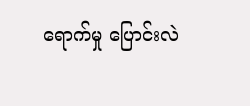ရောက်မှု ပြောင်းလဲ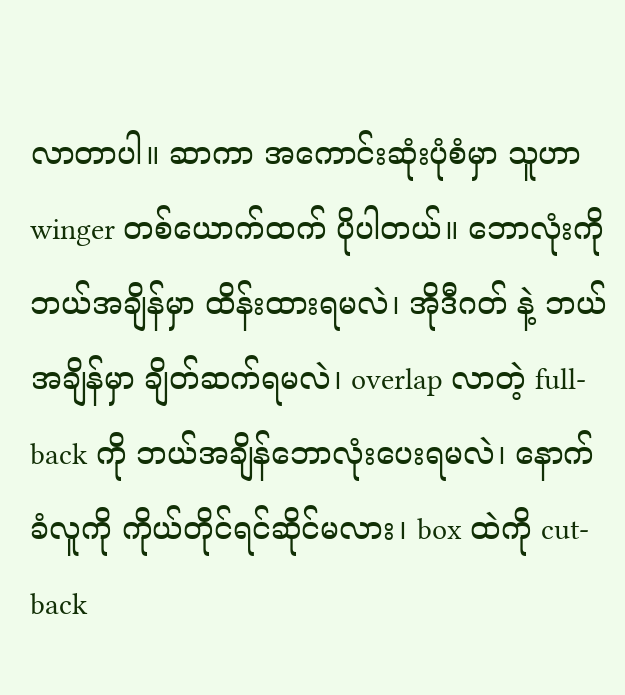လာတာပါ။ ဆာကာ အကောင်းဆုံးပုံစံမှာ သူဟာ winger တစ်ယောက်ထက် ပိုပါတယ်။ ဘောလုံးကို ဘယ်အချိန်မှာ ထိန်းထားရမလဲ၊ အိုဒီဂတ် နဲ့ ဘယ်အချိန်မှာ ချိတ်ဆက်ရမလဲ၊ overlap လာတဲ့ full-back ကို ဘယ်အချိန်ဘောလုံးပေးရမလဲ၊ နောက်ခံလူကို ကိုယ်တိုင်ရင်ဆိုင်မလား၊ box ထဲကို cut-back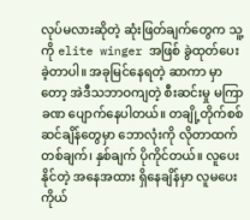လုပ်မလားဆိုတဲ့ ဆုံးဖြတ်ချက်တွေက သူ့ကို elite winger အဖြစ် ခွဲထုတ်ပေးခဲ့တာပါ။ အခုမြင်နေရတဲ့ ဆာကာ မှာတော့ အဲဒီသဘာဝကျတဲ့ စီးဆင်းမှု မကြာခဏ ပျောက်နေပါတယ်။ တချို့တိုက်စစ်ဆင်ချိန်တွေမှာ ဘောလုံးကို လိုတာထက် တစ်ချက်၊ နှစ်ချက် ပိုကိုင်တယ်။ လူပေးနိုင်တဲ့ အနေအထား ရှိနေချိန်မှာ လူမပေး ကိုယ်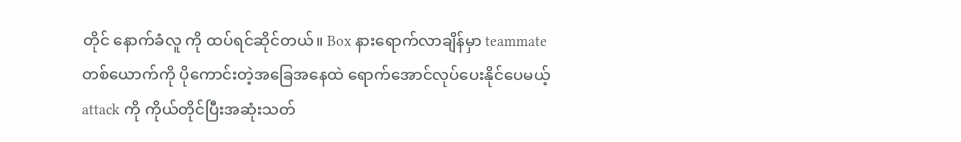တိုင် နောက်ခံလူ ကို ထပ်ရင်ဆိုင်တယ်။ Box နားရောက်လာချိန်မှာ teammate တစ်ယောက်ကို ပိုကောင်းတဲ့အခြေအနေထဲ ရောက်အောင်လုပ်ပေးနိုင်ပေမယ့် attack ကို ကိုယ်တိုင်ပြီးအဆုံးသတ်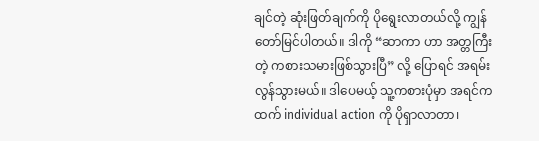ချင်တဲ့ ဆုံးဖြတ်ချက်ကို ပိုရွေးလာတယ်လို့ ကျွန်တော်မြင်ပါတယ်။ ဒါကို “ဆာကာ ဟာ အတ္တကြီးတဲ့ ကစားသမားဖြစ်သွားပြီ” လို့ ပြောရင် အရမ်းလွန်သွားမယ်။ ဒါပေမယ့် သူ့ကစားပုံမှာ အရင်ကထက် individual action ကို ပိုရှာလာတာ၊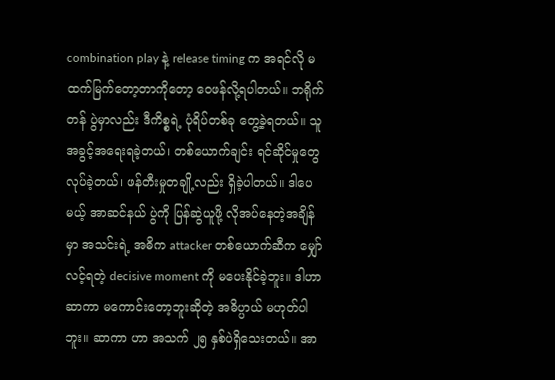combination play နဲ့ release timing က အရင်လို မထက်မြက်တော့တာကိုတော့ ဝေဖန်လို့ရပါတယ်။ ဘရိုက်တန် ပွဲမှာလည်း ဒီကိစ္စရဲ့ ပုံရိပ်တစ်ခု တွေ့ခဲ့ရတယ်။ သူ အခွင့်အရေးရခဲ့တယ်၊ တစ်ယောက်ချင်း ရင်ဆိုင်မှုတွေ လုပ်ခဲ့တယ်၊ ဖန်တီးမှုတချို့လည်း ရှိခဲ့ပါတယ်။ ဒါပေမယ့် အာဆင်နယ် ပွဲကို ပြန်ဆွဲယူဖို့ လိုအပ်နေတဲ့အချိန်မှာ အသင်းရဲ့ အဓိက attacker တစ်ယောက်ဆီက မျှော်လင့်ရတဲ့ decisive moment ကို မပေးနိုင်ခဲ့ဘူး။ ဒါဟာ ဆာကာ မကောင်းတော့ဘူးဆိုတဲ့ အဓိပ္ပာယ် မဟုတ်ပါဘူး။ ဆာကာ ဟာ အသက် ၂၅ နှစ်ပဲရှိသေးတယ်။ အာ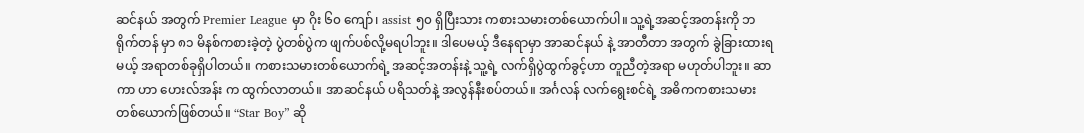ဆင်နယ် အတွက် Premier League မှာ ဂိုး ၆၀ ကျော်၊ assist ၅၀ ရှိပြီးသား ကစားသမားတစ်ယောက်ပါ။ သူ့ရဲ့အဆင့်အတန်းကို ဘရိုက်တန် မှာ ၈၁ မိနစ်ကစားခဲ့တဲ့ ပွဲတစ်ပွဲက ဖျက်ပစ်လို့မရပါဘူး။ ဒါပေမယ့် ဒီနေရာမှာ အာဆင်နယ် နဲ့ အာတီတာ အတွက် ခွဲခြားထားရမယ့် အရာတစ်ခုရှိပါတယ်။ ကစားသမားတစ်ယောက်ရဲ့ အဆင့်အတန်းနဲ့ သူ့ရဲ့ လက်ရှိပွဲထွက်ခွင့်ဟာ တူညီတဲ့အရာ မဟုတ်ပါဘူး။ ဆာကာ ဟာ ဟေးလ်အန်း က ထွက်လာတယ်။ အာဆင်နယ် ပရိသတ်နဲ့ အလွန်နီးစပ်တယ်။ အင်္ဂလန် လက်ရွေးစင်ရဲ့ အဓိကကစားသမားတစ်ယောက်ဖြစ်တယ်။ “Star Boy” ဆို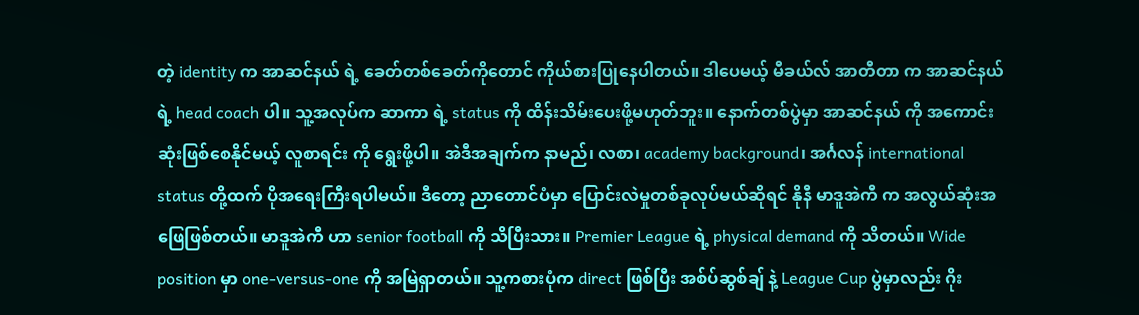တဲ့ identity က အာဆင်နယ် ရဲ့ ခေတ်တစ်ခေတ်ကိုတောင် ကိုယ်စားပြုနေပါတယ်။ ဒါပေမယ့် မီခယ်လ် အာတီတာ က အာဆင်နယ် ရဲ့ head coach ပါ။ သူ့အလုပ်က ဆာကာ ရဲ့ status ကို ထိန်းသိမ်းပေးဖို့မဟုတ်ဘူး။ နောက်တစ်ပွဲမှာ အာဆင်နယ် ကို အကောင်းဆုံးဖြစ်စေနိုင်မယ့် လူစာရင်း ကို ရွေးဖို့ပါ။ အဲဒီအချက်က နာမည်၊ လစာ၊ academy background၊ အင်္ဂလန် international status တို့ထက် ပိုအရေးကြီးရပါမယ်။ ဒီတော့ ညာတောင်ပံမှာ ပြောင်းလဲမှုတစ်ခုလုပ်မယ်ဆိုရင် နိုနီ မာဒူအဲကီ က အလွယ်ဆုံးအဖြေဖြစ်တယ်။ မာဒူအဲကီ ဟာ senior football ကို သိပြီးသား။ Premier League ရဲ့ physical demand ကို သိတယ်။ Wide position မှာ one-versus-one ကို အမြဲရှာတယ်။ သူ့ကစားပုံက direct ဖြစ်ပြီး အစ်ပ်ဆွစ်ချ် နဲ့ League Cup ပွဲမှာလည်း ဂိုး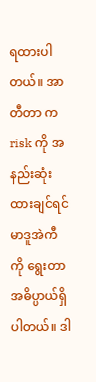ရထားပါတယ်။ အာတီတာ က risk ကို အနည်းဆုံးထားချင်ရင် မာဒူအဲကီ ကို ရွေးတာ အဓိပ္ပာယ်ရှိပါတယ်။ ဒါ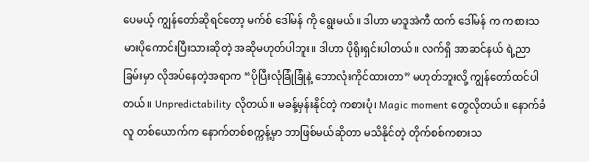ပေမယ့် ကျွန်တော်ဆိုရင်တော့ မက်စ် ဒေါ်မန် ကို ရွေးမယ်။ ဒါဟာ မာဒူအဲကီ ထက် ဒေါ်မန် က ကစားသမားပိုကောင်းပြီးသားဆိုတဲ့ အဆိုမဟုတ်ပါဘူး။ ဒါဟာ ပိုရိုးရှင်းပါတယ်။ လက်ရှိ အာဆင်နယ် ရဲ့ညာခြမ်းမှာ လိုအပ်နေတဲ့အရာက “ပိုပြီးလုံခြုံခြုံနဲ့ ဘောလုံးကိုင်ထားတာ” မဟုတ်ဘူးလို့ ကျွန်တော်ထင်ပါတယ်။ Unpredictability လိုတယ်။ မခန့်မှန်းနိုင်တဲ့ ကစားပုံ၊ Magic moment တွေလိုတယ်။ နောက်ခံလူ တစ်ယောက်က နောက်တစ်စက္ကန့်မှာ ဘာဖြစ်မယ်ဆိုတာ မသိနိုင်တဲ့ တိုက်စစ်ကစားသ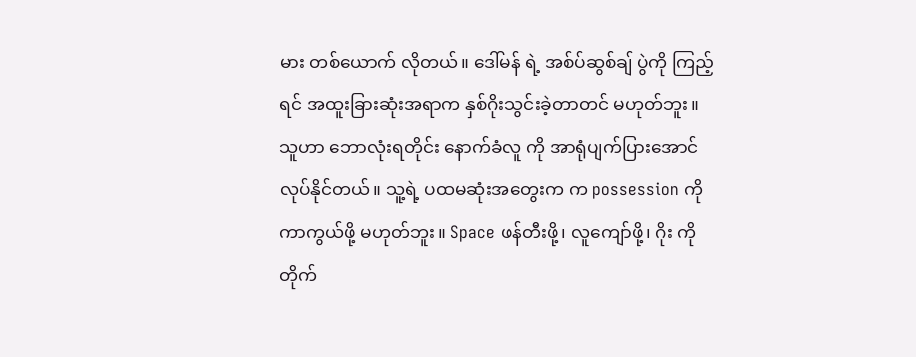မား တစ်ယောက် လိုတယ်။ ဒေါ်မန် ရဲ့ အစ်ပ်ဆွစ်ချ် ပွဲကို ကြည့်ရင် အထူးခြားဆုံးအရာက နှစ်ဂိုးသွင်းခဲ့တာတင် မဟုတ်ဘူး။ သူဟာ ဘောလုံးရတိုင်း နောက်ခံလူ ကို အာရုံပျက်ပြားအောင်လုပ်နိုင်တယ်။ သူ့ရဲ့ ပထမဆုံးအတွေးက က possession ကို ကာကွယ်ဖို့ မဟုတ်ဘူး။ Space ဖန်တီးဖို့၊ လူကျော်ဖို့၊ ဂိုး ကို တိုက်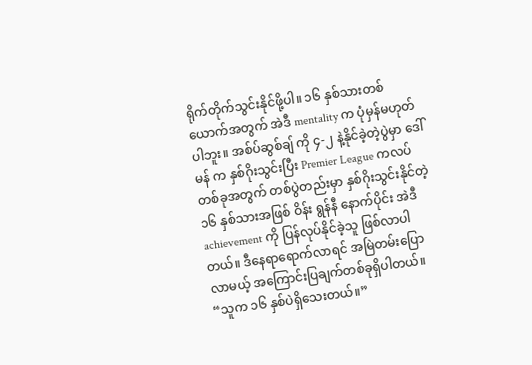ရိုက်တိုက်သွင်းနိုင်ဖို့ပါ။ ၁၆ နှစ်သားတစ်ယောက်အတွက် အဲဒီ mentality က ပုံမှန်မဟုတ်ပါဘူး။ အစ်ပ်ဆွစ်ချ် ကို ၄-၂ နဲ့နိုင်ခဲ့တဲ့ပွဲမှာ ဒေါ်မန် က နှစ်ဂိုးသွင်းပြီး Premier League ကလပ်တစ်ခုအတွက် တစ်ပွဲတည်းမှာ နှစ်ဂိုးသွင်းနိုင်တဲ့ ၁၆ နှစ်သားအဖြစ် ဝိန်း ရွန်နီ နောက်ပိုင်း အဲဒီ achievement ကို ပြန်လုပ်နိုင်ခဲ့သူ ဖြစ်လာပါတယ်။ ဒီနေရာရောက်လာရင် အမြဲတမ်းပြောလာမယ့် အကြောင်းပြချက်တစ်ခုရှိပါတယ်။ “သူက ၁၆ နှစ်ပဲရှိသေးတယ်။”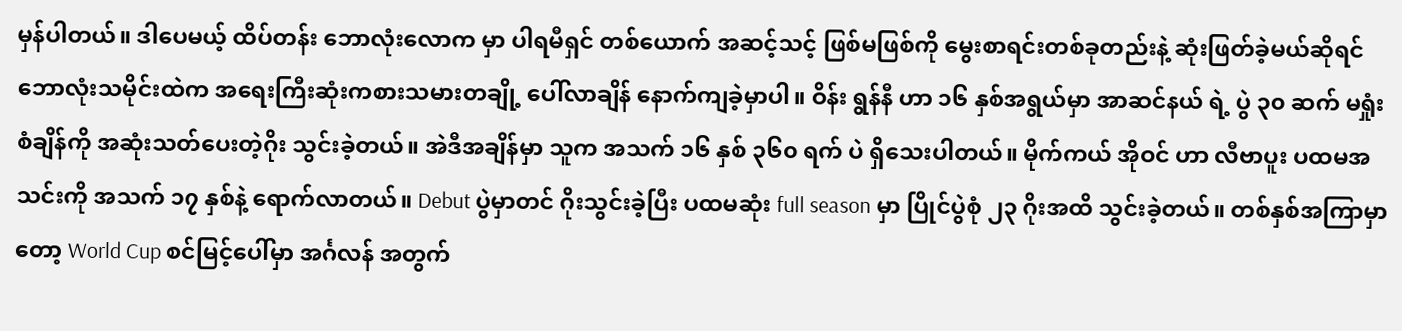မှန်ပါတယ်။ ဒါပေမယ့် ထိပ်တန်း ဘောလုံးလောက မှာ ပါရမီရှင် တစ်ယောက် အဆင့်သင့် ဖြစ်မဖြစ်ကို မွေးစာရင်းတစ်ခုတည်းနဲ့ ဆုံးဖြတ်ခဲ့မယ်ဆိုရင် ဘောလုံးသမိုင်းထဲက အရေးကြီးဆုံးကစားသမားတချို့ ပေါ်လာချိန် နောက်ကျခဲ့မှာပါ။ ဝိန်း ရွန်နီ ဟာ ၁၆ နှစ်အရွယ်မှာ အာဆင်နယ် ရဲ့ ပွဲ ၃၀ ဆက် မရှုံးစံချိန်ကို အဆုံးသတ်ပေးတဲ့ဂိုး သွင်းခဲ့တယ်။ အဲဒီအချိန်မှာ သူက အသက် ၁၆ နှစ် ၃၆၀ ရက် ပဲ ရှိသေးပါတယ်။ မိုက်ကယ် အိုဝင် ဟာ လီဗာပူး ပထမအသင်းကို အသက် ၁၇ နှစ်နဲ့ ရောက်လာတယ်။ Debut ပွဲမှာတင် ဂိုးသွင်းခဲ့ပြီး ပထမဆုံး full season မှာ ပြိုင်ပွဲစုံ ၂၃ ဂိုးအထိ သွင်းခဲ့တယ်။ တစ်နှစ်အကြာမှာတော့ World Cup စင်မြင့်ပေါ်မှာ အင်္ဂလန် အတွက်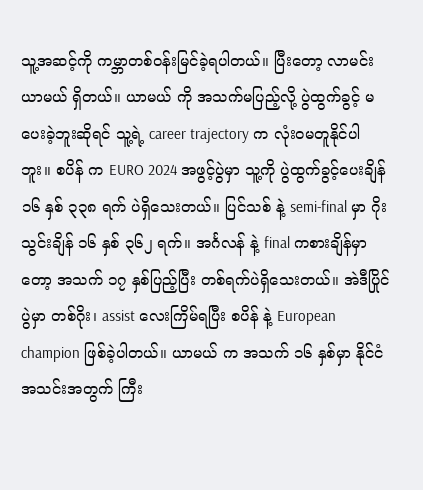သူ့အဆင့်ကို ကမ္ဘာတစ်ဝန်းမြင်ခဲ့ရပါတယ်။ ပြီးတော့ လာမင်း ယာမယ် ရှိတယ်။ ယာမယ် ကို အသက်မပြည့်လို့ ပွဲထွက်ခွင့် မပေးခဲ့ဘူးဆိုရင် သူ့ရဲ့ career trajectory က လုံးဝမတူနိုင်ပါဘူး။ စပိန် က EURO 2024 အဖွင့်ပွဲမှာ သူ့ကို ပွဲထွက်ခွင့်ပေးချိန် ၁၆ နှစ် ၃၃၈ ရက် ပဲရှိသေးတယ်။ ပြင်သစ် နဲ့ semi-final မှာ ဂိုးသွင်းချိန် ၁၆ နှစ် ၃၆၂ ရက်။ အင်္ဂလန် နဲ့ final ကစားချိန်မှာတော့ အသက် ၁၇ နှစ်ပြည့်ပြီး တစ်ရက်ပဲရှိသေးတယ်။ အဲဒီပြိုင်ပွဲမှာ တစ်ဂိုး၊ assist လေးကြိမ်ရပြီး စပိန် နဲ့ European champion ဖြစ်ခဲ့ပါတယ်။ ယာမယ် က အသက် ၁၆ နှစ်မှာ နိုင်ငံအသင်းအတွက် ကြီး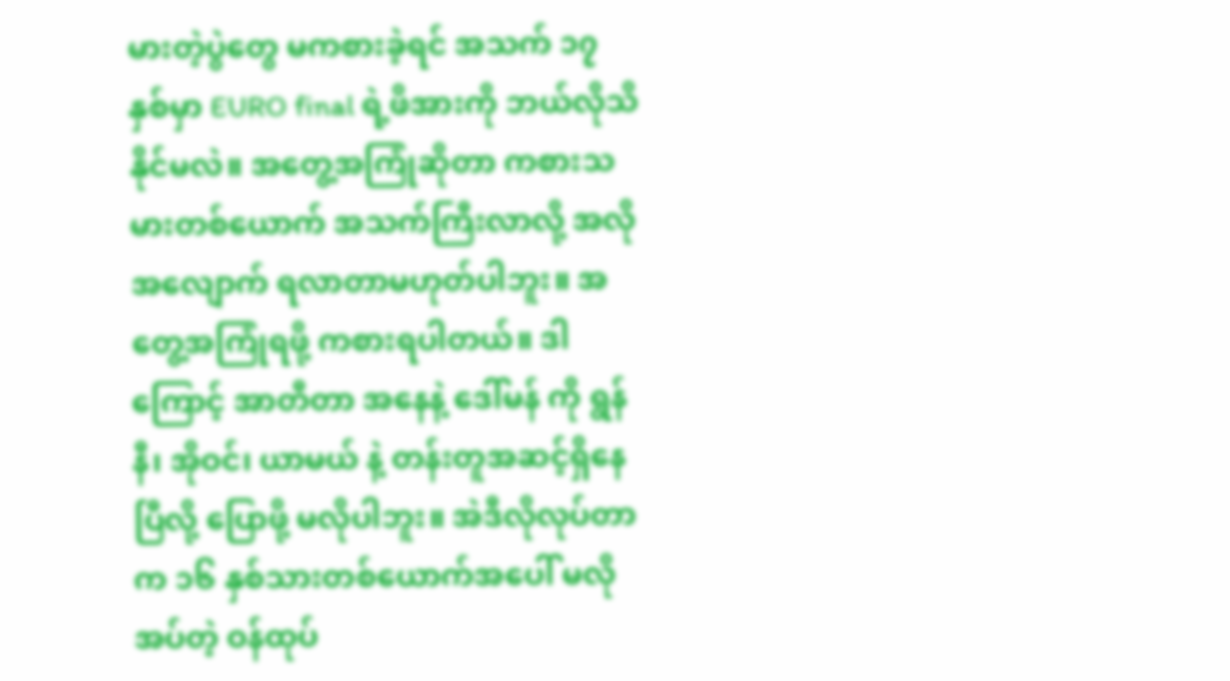မားတဲ့ပွဲတွေ မကစားခဲ့ရင် အသက် ၁၇ နှစ်မှာ EURO final ရဲ့ဖိအားကို ဘယ်လိုသိနိုင်မလဲ။ အတွေ့အကြုံဆိုတာ ကစားသမားတစ်ယောက် အသက်ကြီးလာလို့ အလိုအလျောက် ရလာတာမဟုတ်ပါဘူး။ အတွေ့အကြုံရဖို့ ကစားရပါတယ်။ ဒါကြောင့် အာတီတာ အနေနဲ့ ဒေါ်မန် ကို ရွန်နီ၊ အိုဝင်၊ ယာမယ် နဲ့ တန်းတူအဆင့်ရှိနေပြီလို့ ပြောဖို့ မလိုပါဘူး။ အဲဒီလိုလုပ်တာက ၁၆ နှစ်သားတစ်ယောက်အပေါ် မလိုအပ်တဲ့ ဝန်ထုပ်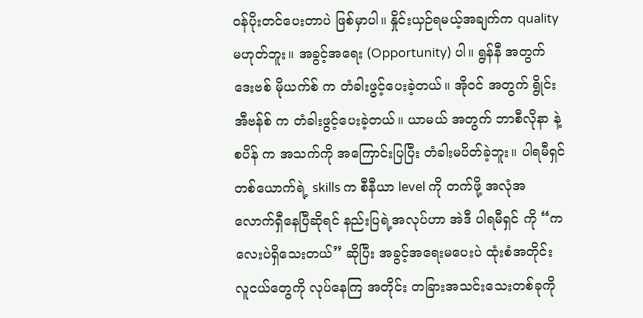ဝန်ပိုးတင်ပေးတာပဲ ဖြစ်မှာပါ။ နှိုင်းယှဉ်ရမယ့်အချက်က quality မဟုတ်ဘူး။ အခွင့်အရေး (Opportunity) ပါ။ ရွန်နီ အတွက် ဒေးဗစ် မိုယက်စ် က တံခါးဖွင့်ပေးခဲ့တယ်။ အိုဝင် အတွက် ရွိုင်း အီဗန်စ် က တံခါးဖွင့်ပေးခဲ့တယ်။ ယာမယ် အတွက် ဘာစီလိုနာ နဲ့ စပိန် က အသက်ကို အကြောင်းပြပြီး တံခါးမပိတ်ခဲ့ဘူး။ ပါရမီရှင်တစ်ယောက်ရဲ့ skills က စီနီယာ level ကို တက်ဖို့ အလုံအလောက်ရှီနေပြီဆိုရင် နည်းပြရဲ့အလုပ်ဟာ အဲဒီ ပါရမီရှင် ကို “ကလေးပဲရှိသေးတယ်” ဆိုပြီး အခွင့်အရေးမပေးပဲ ထုံးစံအတိုင်း လူငယ်တွေကို လုပ်နေကြ အတိုင်း တခြားအသင်းသေးတစ်ခုကို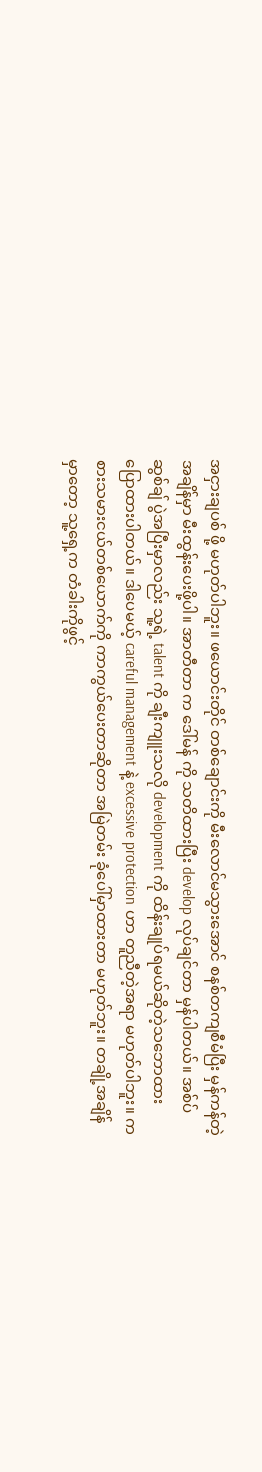အငှားချပစ် ဖို့ မဟုတ်ပါဘူး။ ဖယောင်းတိုင် တစ်ချောင်းကို မီးလောင်မသွားအောင် စနစ်တကျစီမံပြီး မှန်ကန်တဲ့အချိန်မှာ မီးထွန်းပေးဖို့ပါ။ အာတီတာ က ဒေါ်မန် ကို သတိထားပြီး develop လုပ်ချင်တာ မှန်ပါတယ်။ အစ်ပ်ဆွစ်ချ် ပွဲအပြီးမှာလည်း သူ့ရဲ့ talent ကို ချီးကျူးသလို development ကို ထိန်းချုပ်ရမယ်ဆိုတဲ့သဘောထား ပြောထားပါတယ်။ ဒါပေမယ့် careful management နဲ့ excessive protection ဟာ တူညီတဲ့အရာ မဟုတ်ပါဘူး။ ကစားသမားငယ်တစ်ယောက်ကို ကာကွယ်ပေးတာဆိုတာ အမြဲတမ်း ခုံပေါ်မှာထားတာ မဟုတ်ဘူး။ တချို့အချိန်မှာတော့ သူ့ရှေ့က တံခါးကိုဖွင့်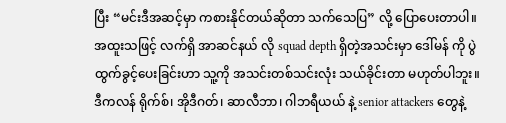ပြီး “မင်းဒီအဆင့်မှာ ကစားနိုင်တယ်ဆိုတာ သက်သေပြ” လို့ ပြောပေးတာပါ။ အထူးသဖြင့် လက်ရှိ အာဆင်နယ် လို squad depth ရှိတဲ့အသင်းမှာ ဒေါ်မန် ကို ပွဲထွက်ခွင့်ပေးခြင်းဟာ သူ့ကို အသင်းတစ်သင်းလုံး သယ်ခိုင်းတာ မဟုတ်ပါဘူး။ ဒီကလန် ရိုက်စ်၊ အိုဒီဂတ်၊ ဆာလီဘာ၊ ဂါဘရီယယ် နဲ့ senior attackers တွေနဲ့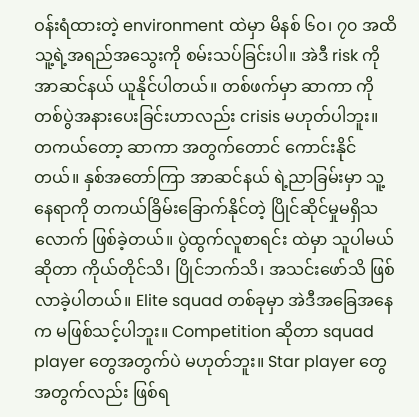ဝန်းရံထားတဲ့ environment ထဲမှာ မိနစ် ၆၀၊ ၇၀ အထိ သူ့ရဲ့အရည်အသွေးကို စမ်းသပ်ခြင်းပါ။ အဲဒီ risk ကို အာဆင်နယ် ယူနိုင်ပါတယ်။ တစ်ဖက်မှာ ဆာကာ ကို တစ်ပွဲအနားပေးခြင်းဟာလည်း crisis မဟုတ်ပါဘူး။ တကယ်တော့ ဆာကာ အတွက်တောင် ကောင်းနိုင်တယ်။ နှစ်အတော်ကြာ အာဆင်နယ် ရဲ့ညာခြမ်းမှာ သူ့နေရာကို တကယ်ခြိမ်းခြောက်နိုင်တဲ့ ပြိုင်ဆိုင်မှုမရှိသလောက် ဖြစ်ခဲ့တယ်။ ပွဲထွက်လူစာရင်း ထဲမှာ သူပါမယ်ဆိုတာ ကိုယ်တိုင်သိ၊ ပြိုင်ဘက်သိ၊ အသင်းဖော်သိ ဖြစ်လာခဲ့ပါတယ်။ Elite squad တစ်ခုမှာ အဲဒီအခြေအနေက မဖြစ်သင့်ပါဘူး။ Competition ဆိုတာ squad player တွေအတွက်ပဲ မဟုတ်ဘူး။ Star player တွေအတွက်လည်း ဖြစ်ရ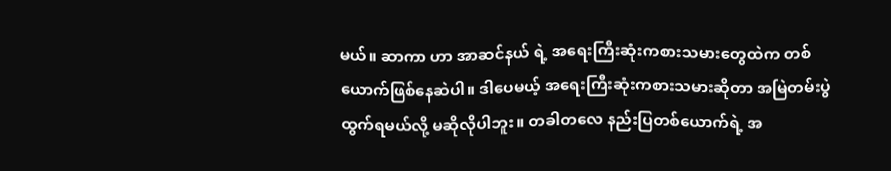မယ်။ ဆာကာ ဟာ အာဆင်နယ် ရဲ့ အရေးကြီးဆုံးကစားသမားတွေထဲက တစ်ယောက်ဖြစ်နေဆဲပါ။ ဒါပေမယ့် အရေးကြီးဆုံးကစားသမားဆိုတာ အမြဲတမ်းပွဲထွက်ရမယ်လို့ မဆိုလိုပါဘူး။ တခါတလေ နည်းပြတစ်ယောက်ရဲ့ အ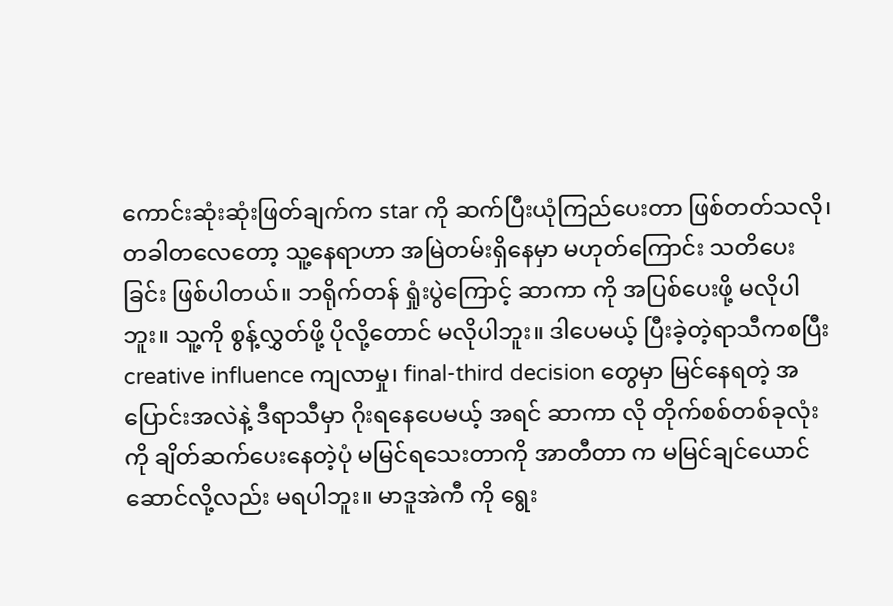ကောင်းဆုံးဆုံးဖြတ်ချက်က star ကို ဆက်ပြီးယုံကြည်ပေးတာ ဖြစ်တတ်သလို၊ တခါတလေတော့ သူ့နေရာဟာ အမြဲတမ်းရှိနေမှာ မဟုတ်ကြောင်း သတိပေးခြင်း ဖြစ်ပါတယ်။ ဘရိုက်တန် ရှုံးပွဲကြောင့် ဆာကာ ကို အပြစ်ပေးဖို့ မလိုပါဘူး။ သူ့ကို စွန့်လွှတ်ဖို့ ပိုလို့တောင် မလိုပါဘူး။ ဒါပေမယ့် ပြီးခဲ့တဲ့ရာသီကစပြီး creative influence ကျလာမှု၊ final-third decision တွေမှာ မြင်နေရတဲ့ အပြောင်းအလဲနဲ့ ဒီရာသီမှာ ဂိုးရနေပေမယ့် အရင် ဆာကာ လို တိုက်စစ်တစ်ခုလုံးကို ချိတ်ဆက်ပေးနေတဲ့ပုံ မမြင်ရသေးတာကို အာတီတာ က မမြင်ချင်ယောင်ဆောင်လို့လည်း မရပါဘူး။ မာဒူအဲကီ ကို ရွေး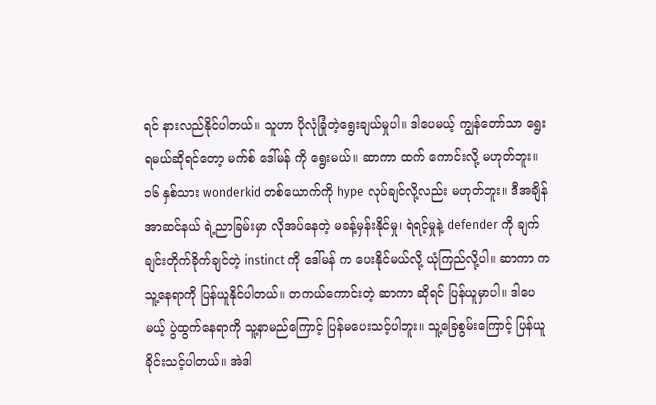ရင် နားလည်နိုင်ပါတယ်။ သူဟာ ပိုလုံခြုံတဲ့ရွေးချယ်မှုပါ။ ဒါပေမယ့် ကျွန်တော်သာ ရွေးရမယ်ဆိုရင်တော့ မက်စ် ဒေါ်မန် ကို ရွေးမယ်။ ဆာကာ ထက် ကောင်းလို့ မဟုတ်ဘူး။ ၁၆ နှစ်သား wonderkid တစ်ယောက်ကို hype လုပ်ချင်လို့လည်း မဟုတ်ဘူး။ ဒီအချိန် အာဆင်နယ် ရဲ့ညာခြမ်းမှာ လိုအပ်နေတဲ့ မခန့်မှန်းနိုင်မှု၊ ရဲရင့်မှုနဲ့ defender ကို ချက်ချင်းတိုက်ခိုက်ချင်တဲ့ instinct ကို ဒေါ်မန် က ပေးနိုင်မယ်လို့ ယုံကြည်လို့ပါ။ ဆာကာ က သူ့နေရာကို ပြန်ယူနိုင်ပါတယ်။ တကယ်ကောင်းတဲ့ ဆာကာ ဆိုရင် ပြန်ယူမှာပါ။ ဒါပေမယ့် ပွဲထွက်နေရာကို သူ့နာမည်ကြောင့် ပြန်မပေးသင့်ပါဘူး။ သူ့ခြေစွမ်းကြောင့် ပြန်ယူခိုင်းသင့်ပါတယ်။ အဲဒါ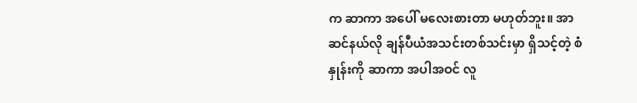က ဆာကာ အပေါ် မလေးစားတာ မဟုတ်ဘူး။ အာဆင်နယ်လို ချန်ပီယံအသင်းတစ်သင်းမှာ ရှိသင့်တဲ့ စံနှုန်းကို ဆာကာ အပါအဝင် လူ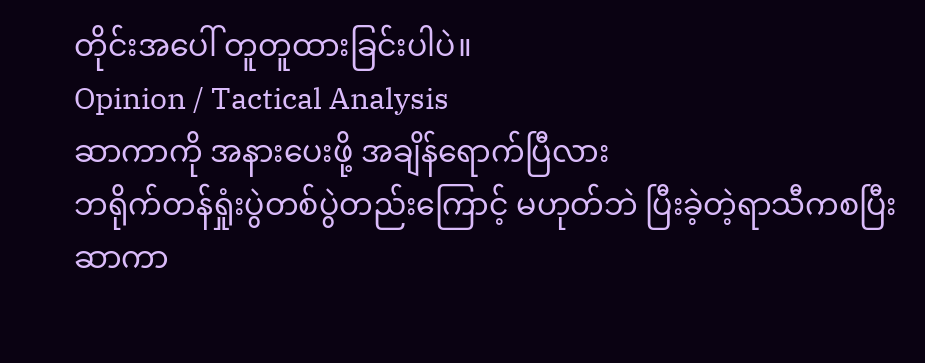တိုင်းအပေါ် တူတူထားခြင်းပါပဲ။
Opinion / Tactical Analysis
ဆာကာကို အနားပေးဖို့ အချိန်ရောက်ပြီလား
ဘရိုက်တန်ရှုံးပွဲတစ်ပွဲတည်းကြောင့် မဟုတ်ဘဲ ပြီးခဲ့တဲ့ရာသီကစပြီး ဆာကာ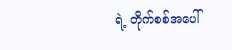ရဲ့ တိုက်စစ်အပေါ်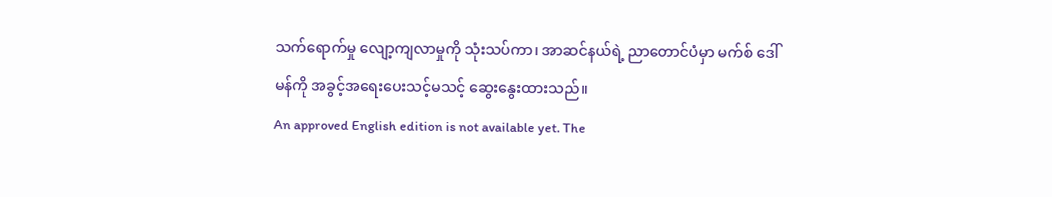သက်ရောက်မှု လျော့ကျလာမှုကို သုံးသပ်ကာ၊ အာဆင်နယ်ရဲ့ ညာတောင်ပံမှာ မက်စ် ဒေါ်မန်ကို အခွင့်အရေးပေးသင့်မသင့် ဆွေးနွေးထားသည်။
An approved English edition is not available yet. The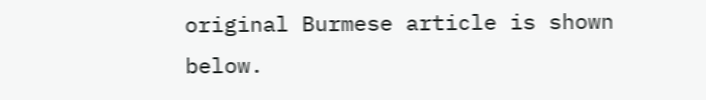original Burmese article is shown below.